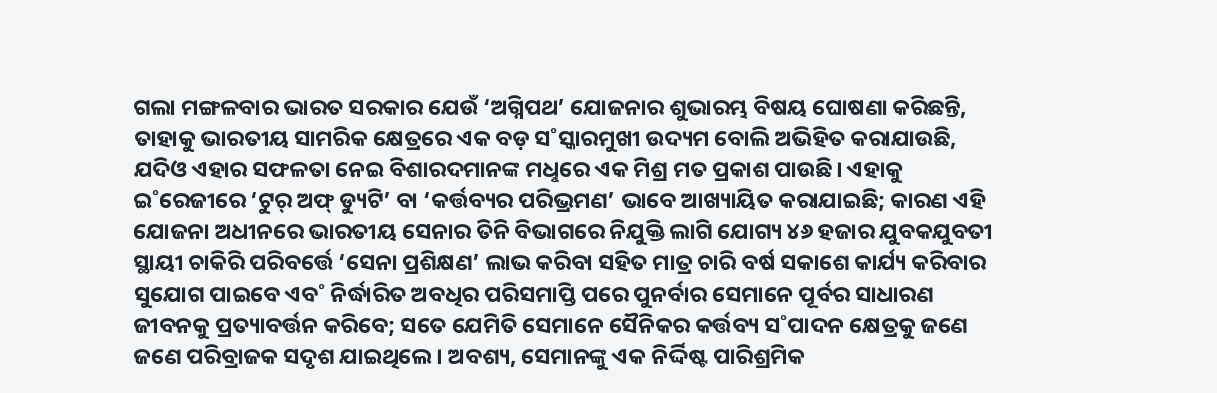ଗଲା ମଙ୍ଗଳବାର ଭାରତ ସରକାର ଯେଉଁ ‘ଅଗ୍ନିପଥ’ ଯୋଜନାର ଶୁଭାରମ୍ଭ ବିଷୟ ଘୋଷଣା କରିଛନ୍ତି, ତାହାକୁ ଭାରତୀୟ ସାମରିକ କ୍ଷେତ୍ରରେ ଏକ ବଡ଼ ସ˚ସ୍କାରମୁଖୀ ଉଦ୍ୟମ ବୋଲି ଅଭିହିତ କରାଯାଉଛି, ଯଦିଓ ଏହାର ସଫଳତା ନେଇ ବିଶାରଦମାନଙ୍କ ମଧୢରେ ଏକ ମିଶ୍ର ମତ ପ୍ରକାଶ ପାଉଛି। ଏହାକୁ ଇ˚ରେଜୀରେ ‘ଟୁର୍ ଅଫ୍ ଡ୍ୟୁଟି’ ବା ‘କର୍ତ୍ତବ୍ୟର ପରିଭ୍ରମଣ’ ଭାବେ ଆଖ୍ୟାୟିତ କରାଯାଇଛି; କାରଣ ଏହି ଯୋଜନା ଅଧୀନରେ ଭାରତୀୟ ସେନାର ତିନି ବିଭାଗରେ ନିଯୁକ୍ତି ଲାଗି ଯୋଗ୍ୟ ୪୬ ହଜାର ଯୁବକଯୁବତୀ ସ୍ଥାୟୀ ଚାକିରି ପରିବର୍ତ୍ତେ ‘ସେନା ପ୍ରଶିକ୍ଷଣ’ ଲାଭ କରିବା ସହିତ ମାତ୍ର ଚାରି ବର୍ଷ ସକାଶେ କାର୍ଯ୍ୟ କରିବାର ସୁଯୋଗ ପାଇବେ ଏବ˚ ନିର୍ଦ୍ଧାରିତ ଅବଧିର ପରିସମାପ୍ତି ପରେ ପୁନର୍ବାର ସେମାନେ ପୂର୍ବର ସାଧାରଣ ଜୀବନକୁ ପ୍ରତ୍ୟାବର୍ତ୍ତନ କରିବେ; ସତେ ଯେମିତି ସେମାନେ ସୈନିକର କର୍ତ୍ତବ୍ୟ ସ˚ପାଦନ କ୍ଷେତ୍ରକୁ ଜଣେ ଜଣେ ପରିବ୍ରାଜକ ସଦୃଶ ଯାଇଥିଲେ। ଅବଶ୍ୟ, ସେମାନଙ୍କୁ ଏକ ନିର୍ଦ୍ଦିଷ୍ଟ ପାରିଶ୍ରମିକ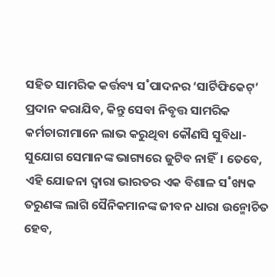ସହିତ ସାମରିକ କର୍ତ୍ତବ୍ୟ ସ˚ପାଦନର ‘ସାର୍ଟିଫିକେଟ୍’ ପ୍ରଦାନ କରାଯିବ, କିନ୍ତୁ ସେବା ନିବୃତ୍ତ ସାମରିକ କର୍ମଚାରୀମାନେ ଲାଭ କରୁଥିବା କୌଣସି ସୁବିଧା-ସୁଯୋଗ ସେମାନଙ୍କ ଭାଗ୍ୟରେ ଜୁଟିବ ନାହିଁ। ତେବେ, ଏହି ଯୋଜନା ଦ୍ବାରା ଭାରତର ଏକ ବିଶାଳ ସ˚ଖ୍ୟକ ତରୁଣଙ୍କ ଲାଗି ସୈନିକମାନଙ୍କ ଜୀବନ ଧାରା ଉନ୍ମୋଚିତ ହେବ,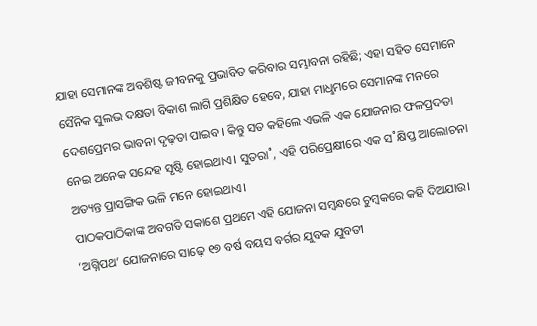ଯାହା ସେମାନଙ୍କ ଅବଶିଷ୍ଟ ଜୀବନକୁ ପ୍ରଭାବିତ କରିବାର ସମ୍ଭାବନା ରହିଛି; ଏହା ସହିତ ସେମାନେ ସୈନିକ ସୁଲଭ ଦକ୍ଷତା ବିକାଶ ଲାଗି ପ୍ରଶିକ୍ଷିତ ହେବେ, ଯାହା ମାଧୢମରେ ସେମାନଙ୍କ ମନରେ ଦେଶପ୍ରେମର ଭାବନା ଦୃଢ଼ତା ପାଇବ। କିନ୍ତୁ ସତ କହିଲେ ଏଭଳି ଏକ ଯୋଜନାର ଫଳପ୍ରଦତା ନେଇ ଅନେକ ସନ୍ଦେହ ସୃଷ୍ଟି ହୋଇଥାଏ। ସୁତରା˚, ଏହି ପରିପ୍ରେକ୍ଷୀରେ ଏକ ସ˚କ୍ଷିପ୍ତ ଆଲୋଚନା ଅତ୍ୟନ୍ତ ପ୍ରାସଙ୍ଗିକ ଭଳି ମନେ ହୋଇଥାଏ।
ପାଠକପାଠିକାଙ୍କ ଅବଗତି ସକାଶେ ପ୍ରଥମେ ଏହି ଯୋଜନା ସମ୍ବନ୍ଧରେ ଚୁମ୍ବକରେ କହି ଦିଅଯାଉ। ‘ଅଗ୍ନିପଥ’ ଯୋଜନାରେ ସାଢ଼େ ୧୭ ବର୍ଷ ବୟସ ବର୍ଗର ଯୁବକ ଯୁବତୀ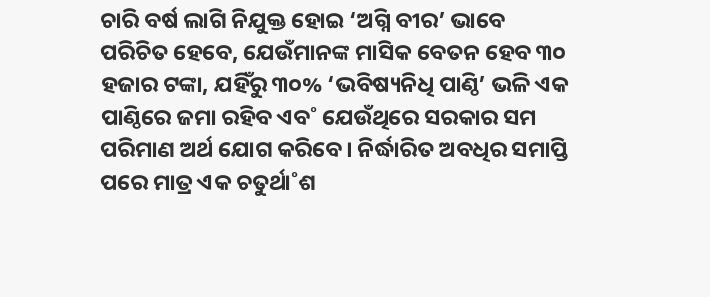ଚାରି ବର୍ଷ ଲାଗି ନିଯୁକ୍ତ ହୋଇ ‘ଅଗ୍ନି ବୀର’ ଭାବେ ପରିଚିତ ହେବେ, ଯେଉଁମାନଙ୍କ ମାସିକ ବେତନ ହେବ ୩୦ ହଜାର ଟଙ୍କା, ଯହିଁରୁ ୩୦% ‘ଭବିଷ୍ୟନିଧି ପାଣ୍ଠି’ ଭଳି ଏକ ପାଣ୍ଠିରେ ଜମା ରହିବ ଏବ˚ ଯେଉଁଥିରେ ସରକାର ସମ ପରିମାଣ ଅର୍ଥ ଯୋଗ କରିବେ। ନିର୍ଦ୍ଧାରିତ ଅବଧିର ସମାପ୍ତି ପରେ ମାତ୍ର ଏକ ଚତୁର୍ଥା˚ଶ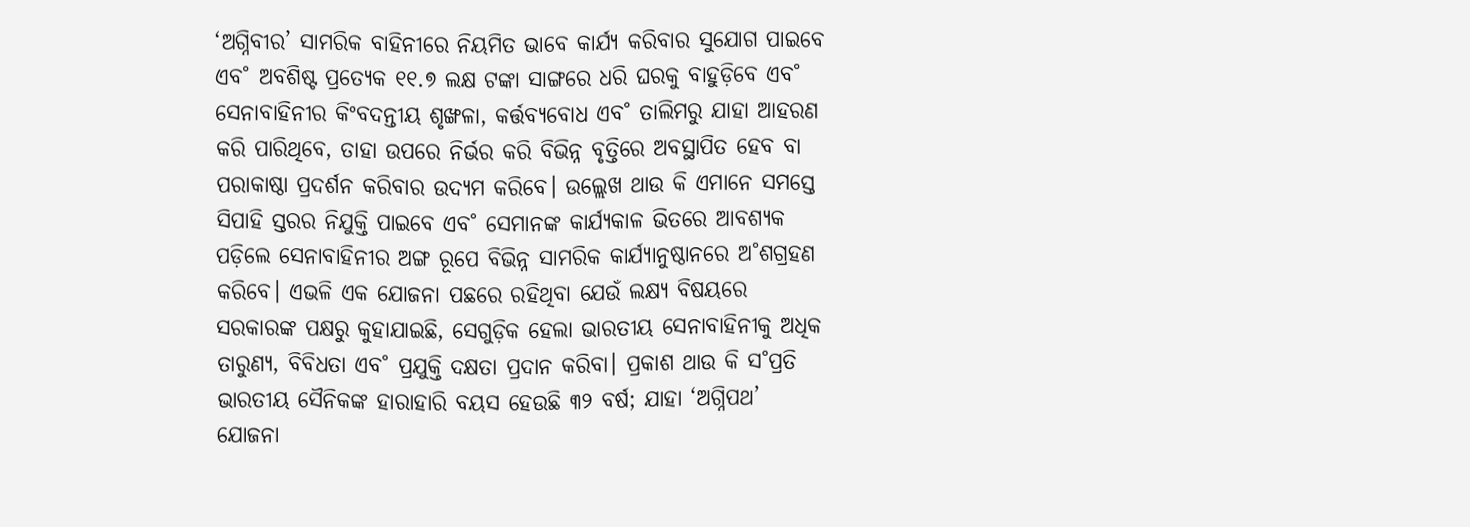‘ଅଗ୍ନିବୀର’ ସାମରିକ ବାହିନୀରେ ନିୟମିତ ଭାବେ କାର୍ଯ୍ୟ କରିବାର ସୁଯୋଗ ପାଇବେ ଏବ˚ ଅବଶିଷ୍ଟ ପ୍ରତ୍ୟେକ ୧୧.୭ ଲକ୍ଷ ଟଙ୍କା ସାଙ୍ଗରେ ଧରି ଘରକୁ ବାହୁଡ଼ିବେ ଏବ˚ ସେନାବାହିନୀର କିଂବଦନ୍ତୀୟ ଶୃଙ୍ଖଳା, କର୍ତ୍ତବ୍ୟବୋଧ ଏବ˚ ତାଲିମରୁ ଯାହା ଆହରଣ କରି ପାରିଥିବେ, ତାହା ଉପରେ ନିର୍ଭର କରି ବିଭିନ୍ନ ବୃତ୍ତିରେ ଅବସ୍ଥାପିତ ହେବ ବା ପରାକାଷ୍ଠା ପ୍ରଦର୍ଶନ କରିବାର ଉଦ୍ୟମ କରିବେ। ଉଲ୍ଲେଖ ଥାଉ କି ଏମାନେ ସମସ୍ତେ ସିପାହି ସ୍ତରର ନିଯୁକ୍ତି ପାଇବେ ଏବ˚ ସେମାନଙ୍କ କାର୍ଯ୍ୟକାଳ ଭିତରେ ଆବଶ୍ୟକ ପଡ଼ିଲେ ସେନାବାହିନୀର ଅଙ୍ଗ ରୂପେ ବିଭିନ୍ନ ସାମରିକ କାର୍ଯ୍ୟାନୁଷ୍ଠାନରେ ଅ˚ଶଗ୍ରହଣ କରିବେ। ଏଭଳି ଏକ ଯୋଜନା ପଛରେ ରହିଥିବା ଯେଉଁ ଲକ୍ଷ୍ୟ ବିଷୟରେ ସରକାରଙ୍କ ପକ୍ଷରୁ କୁହାଯାଇଛି, ସେଗୁଡ଼ିକ ହେଲା ଭାରତୀୟ ସେନାବାହିନୀକୁ ଅଧିକ ତାରୁଣ୍ୟ, ବିବିଧତା ଏବ˚ ପ୍ରଯୁକ୍ତି ଦକ୍ଷତା ପ୍ରଦାନ କରିବା। ପ୍ରକାଶ ଥାଉ କି ସ˚ପ୍ରତି ଭାରତୀୟ ସୈନିକଙ୍କ ହାରାହାରି ବୟସ ହେଉଛି ୩୨ ବର୍ଷ; ଯାହା ‘ଅଗ୍ନିପଥ’ ଯୋଜନା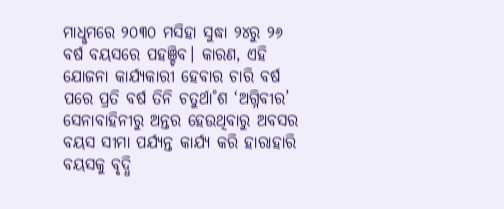ମାଧୢମରେ ୨୦୩୦ ମସିହା ସୁଦ୍ଧା ୨୪ରୁ ୨୬ ବର୍ଷ ବୟସରେ ପହଞ୍ଚିବ। କାରଣ, ଏହି ଯୋଜନା କାର୍ଯ୍ୟକାରୀ ହେବାର ଚାରି ବର୍ଷ ପରେ ପ୍ରତି ବର୍ଷ ତିନି ଚତୁର୍ଥା˚ଶ ‘ଅଗ୍ନିବୀର’ ସେନାବାହିନୀରୁ ଅନ୍ତର ହେଉଥିବାରୁ ଅବସର ବୟସ ସୀମା ପର୍ଯ୍ୟନ୍ତ କାର୍ଯ୍ୟ କରି ହାରାହାରି ବୟସକୁ ବୃଦ୍ଧି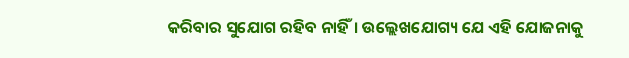କରିବାର ସୁଯୋଗ ରହିବ ନାହିଁ। ଉଲ୍ଲେଖଯୋଗ୍ୟ ଯେ ଏହି ଯୋଜନାକୁ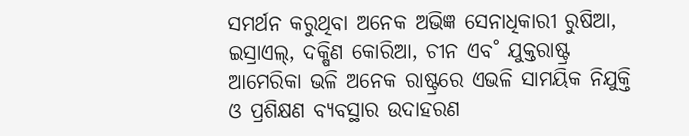ସମର୍ଥନ କରୁଥିବା ଅନେକ ଅଭିଜ୍ଞ ସେନାଧିକାରୀ ରୁଷିଆ, ଇସ୍ରାଏଲ୍, ଦକ୍ଷିଣ କୋରିଆ, ଚୀନ ଏବ˚ ଯୁକ୍ତରାଷ୍ଟ୍ର ଆମେରିକା ଭଳି ଅନେକ ରାଷ୍ଟ୍ରରେ ଏଭଳି ସାମୟିକ ନିଯୁକ୍ତି ଓ ପ୍ରଶିକ୍ଷଣ ବ୍ୟବସ୍ଥାର ଉଦାହରଣ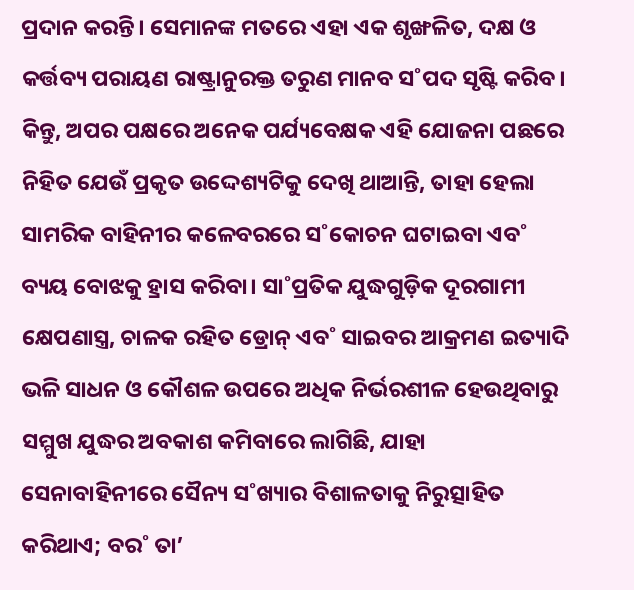ପ୍ରଦାନ କରନ୍ତି। ସେମାନଙ୍କ ମତରେ ଏହା ଏକ ଶୃଙ୍ଖଳିତ, ଦକ୍ଷ ଓ କର୍ତ୍ତବ୍ୟ ପରାୟଣ ରାଷ୍ଟ୍ରାନୁରକ୍ତ ତରୁଣ ମାନବ ସ˚ପଦ ସୃଷ୍ଟି କରିବ।
କିନ୍ତୁ, ଅପର ପକ୍ଷରେ ଅନେକ ପର୍ଯ୍ୟବେକ୍ଷକ ଏହି ଯୋଜନା ପଛରେ ନିହିତ ଯେଉଁ ପ୍ରକୃତ ଉଦ୍ଦେଶ୍ୟଟିକୁ ଦେଖି ଥାଆନ୍ତି, ତାହା ହେଲା ସାମରିକ ବାହିନୀର କଳେବରରେ ସ˚କୋଚନ ଘଟାଇବା ଏବ˚ ବ୍ୟୟ ବୋଝକୁ ହ୍ରାସ କରିବା। ସା˚ପ୍ରତିକ ଯୁଦ୍ଧଗୁଡ଼ିକ ଦୂରଗାମୀ କ୍ଷେପଣାସ୍ତ୍ର, ଚାଳକ ରହିତ ଡ୍ରୋନ୍ ଏବ˚ ସାଇବର ଆକ୍ରମଣ ଇତ୍ୟାଦି ଭଳି ସାଧନ ଓ କୌଶଳ ଉପରେ ଅଧିକ ନିର୍ଭରଶୀଳ ହେଉଥିବାରୁ ସମ୍ମୁଖ ଯୁଦ୍ଧର ଅବକାଶ କମିବାରେ ଲାଗିଛି, ଯାହା ସେନାବାହିନୀରେ ସୈନ୍ୟ ସ˚ଖ୍ୟାର ବିଶାଳତାକୁ ନିରୁତ୍ସାହିତ କରିଥାଏ; ବର˚ ତା’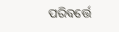ପରିବର୍ତ୍ତେ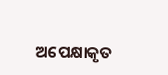ଅପେକ୍ଷାକୃତ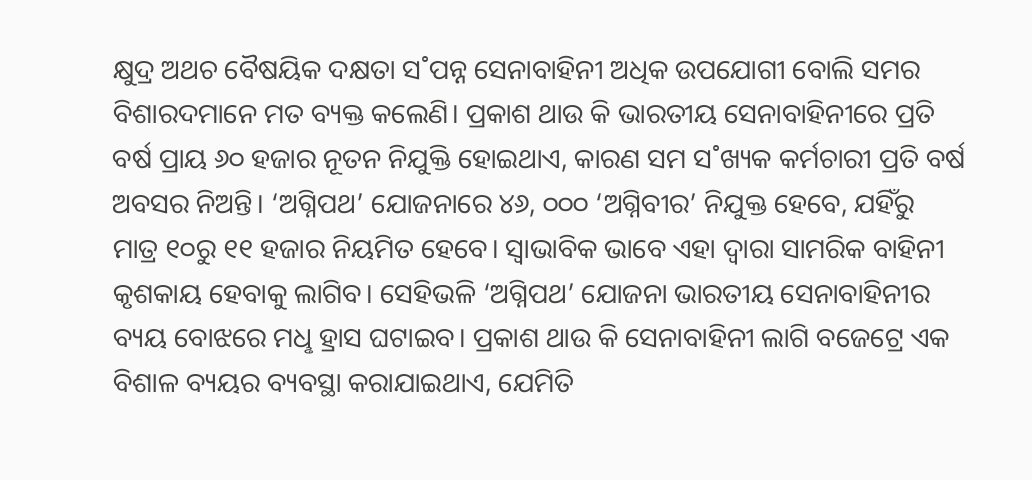କ୍ଷୁଦ୍ର ଅଥଚ ବୈଷୟିକ ଦକ୍ଷତା ସ˚ପନ୍ନ ସେନାବାହିନୀ ଅଧିକ ଉପଯୋଗୀ ବୋଲି ସମର ବିଶାରଦମାନେ ମତ ବ୍ୟକ୍ତ କଲେଣି। ପ୍ରକାଶ ଥାଉ କି ଭାରତୀୟ ସେନାବାହିନୀରେ ପ୍ରତି ବର୍ଷ ପ୍ରାୟ ୬୦ ହଜାର ନୂତନ ନିଯୁକ୍ତି ହୋଇଥାଏ, କାରଣ ସମ ସ˚ଖ୍ୟକ କର୍ମଚାରୀ ପ୍ରତି ବର୍ଷ ଅବସର ନିଅନ୍ତି। ‘ଅଗ୍ନିପଥ’ ଯୋଜନାରେ ୪୬, ୦୦୦ ‘ଅଗ୍ନିବୀର’ ନିଯୁକ୍ତ ହେବେ, ଯହିଁରୁ ମାତ୍ର ୧୦ରୁ ୧୧ ହଜାର ନିୟମିତ ହେବେ। ସ୍ବାଭାବିକ ଭାବେ ଏହା ଦ୍ବାରା ସାମରିକ ବାହିନୀ କୃଶକାୟ ହେବାକୁ ଲାଗିବ। ସେହିଭଳି ‘ଅଗ୍ନିପଥ’ ଯୋଜନା ଭାରତୀୟ ସେନାବାହିନୀର ବ୍ୟୟ ବୋଝରେ ମଧୢ ହ୍ରାସ ଘଟାଇବ। ପ୍ରକାଶ ଥାଉ କି ସେନାବାହିନୀ ଲାଗି ବଜେଟ୍ରେ ଏକ ବିଶାଳ ବ୍ୟୟର ବ୍ୟବସ୍ଥା କରାଯାଇଥାଏ, ଯେମିତି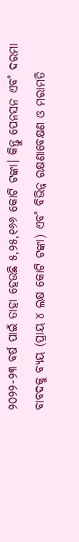୨୦୨୨-୨୩ ବର୍ଷ ପାଇଁ ତାହା ହେଉଛି ୫,୨୫,୧୬୬ କୋଟି ଟଙ୍କା। କିନ୍ତୁ ପେନସନ ଏବ˚ ଦରମା ବାବଦକୁ ବ୍ୟୟ (ପ୍ରାୟ ୪ ଲକ୍ଷ କୋଟି ଟଙ୍କା) ଏବ˚ ବିଭିନ୍ନ ରକ୍ଷଣାବେକ୍ଷଣ ଓ ମରାମତି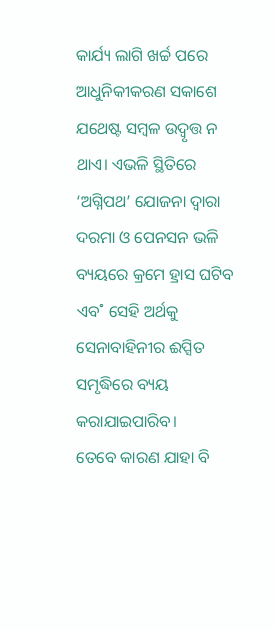କାର୍ଯ୍ୟ ଲାଗି ଖର୍ଚ୍ଚ ପରେ ଆଧୁନିକୀକରଣ ସକାଶେ ଯଥେଷ୍ଟ ସମ୍ବଳ ଉଦ୍ବୃତ୍ତ ନ ଥାଏ। ଏଭଳି ସ୍ଥିତିରେ ‘ଅଗ୍ନିପଥ’ ଯୋଜନା ଦ୍ବାରା ଦରମା ଓ ପେନସନ ଭଳି ବ୍ୟୟରେ କ୍ରମେ ହ୍ରାସ ଘଟିବ ଏବ˚ ସେହି ଅର୍ଥକୁ ସେନାବାହିନୀର ଈପ୍ସିତ ସମୃଦ୍ଧିରେ ବ୍ୟୟ କରାଯାଇପାରିବ।
ତେବେ କାରଣ ଯାହା ବି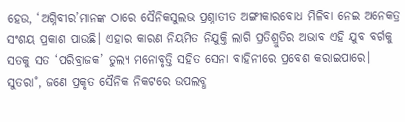ହେଉ, ‘ଅଗ୍ନିବୀର’ମାନଙ୍କ ଠାରେ ସୈନିକସୁଲଭ ପ୍ରଶ୍ନାତୀତ ଅଙ୍ଗୀକାରବୋଧ ମିଳିବା ନେଇ ଅନେକତ୍ର ସଂଶୟ ପ୍ରକାଶ ପାଉଛି। ଏହାର କାରଣ ନିୟମିତ ନିଯୁକ୍ତି ଲାଗି ପ୍ରତିଶ୍ରୁତିର ଅଭାବ ଏହି ଯୁବ ବର୍ଗକୁ ସତକୁ ସତ ‘ପରିବ୍ରାଜକ’ ତୁଲ୍ୟ ମନୋବୃତ୍ତି ସହିତ ସେନା ବାହିନୀରେ ପ୍ରବେଶ କରାଇପାରେ। ସୁତରା˚, ଜଣେ ପ୍ରକୃତ ସୈନିକ ନିକଟରେ ଉପଲବ୍ଧ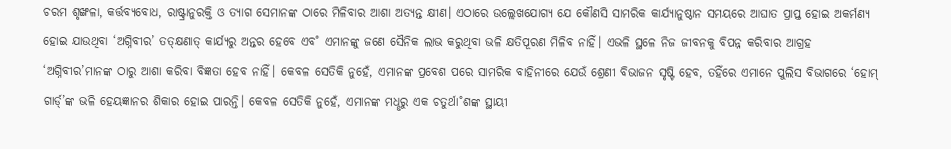ଚରମ ଶୃଙ୍ଖଳା, କର୍ତ୍ତବ୍ୟବୋଧ, ରାଷ୍ଟ୍ରାନୁରକ୍ତି ଓ ତ୍ୟାଗ ସେମାନଙ୍କ ଠାରେ ମିଳିବାର ଆଶା ଅତ୍ୟନ୍ତ କ୍ଷୀଣ। ଏଠାରେ ଉଲ୍ଲେଖଯୋଗ୍ୟ ଯେ କୌଣସି ସାମରିକ କାର୍ଯ୍ୟାନୁଷ୍ଠାନ ସମୟରେ ଆଘାତ ପ୍ରାପ୍ତ ହୋଇ ଅକର୍ମଣ୍ୟ ହୋଇ ଯାଉଥିବା ‘ଅଗ୍ନିବୀର’ ତତ୍କ୍ଷଣାତ୍ କାର୍ଯ୍ୟରୁ ଅନ୍ତର ହେବେ ଏବ˚ ଏମାନଙ୍କୁ ଜଣେ ସୈନିକ ଲାଭ କରୁଥିବା ଭଳି କ୍ଷତିପୂରଣ ମିଳିବ ନାହିଁ। ଏଭଳି ସ୍ଥଳେ ନିଜ ଜୀବନକୁ ବିପନ୍ନ କରିବାର ଆଗ୍ରହ ‘ଅଗ୍ନିବୀର’ମାନଙ୍କ ଠାରୁ ଆଶା କରିବା ବିଜ୍ଞତା ହେବ ନାହିଁ। କେବଳ ସେତିକି ନୁହେଁ, ଏମାନଙ୍କ ପ୍ରବେଶ ପରେ ସାମରିକ ବାହିନୀରେ ଯେଉଁ ଶ୍ରେଣୀ ବିଭାଜନ ସୃଷ୍ଟି ହେବ, ତହିଁରେ ଏମାନେ ପୁଲିସ ବିଭାଗରେ ‘ହୋମ୍ ଗାର୍ଡ୍’ଙ୍କ ଭଳି ହେୟଜ୍ଞାନର ଶିକାର ହୋଇ ପାରନ୍ତି। କେବଳ ସେତିକି ନୁହେଁ, ଏମାନଙ୍କ ମଧୢରୁ ଏକ ଚତୁର୍ଥା˚ଶଙ୍କ ସ୍ଥାୟୀ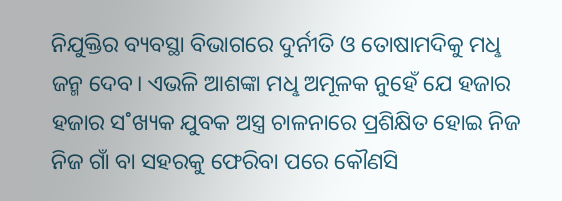ନିଯୁକ୍ତିର ବ୍ୟବସ୍ଥା ବିଭାଗରେ ଦୁର୍ନୀତି ଓ ତୋଷାମଦିକୁ ମଧୢ ଜନ୍ମ ଦେବ। ଏଭଳି ଆଶଙ୍କା ମଧୢ ଅମୂଳକ ନୁହେଁ ଯେ ହଜାର ହଜାର ସ˚ଖ୍ୟକ ଯୁବକ ଅସ୍ତ୍ର ଚାଳନାରେ ପ୍ରଶିକ୍ଷିତ ହୋଇ ନିଜ ନିଜ ଗାଁ ବା ସହରକୁ ଫେରିବା ପରେ କୌଣସି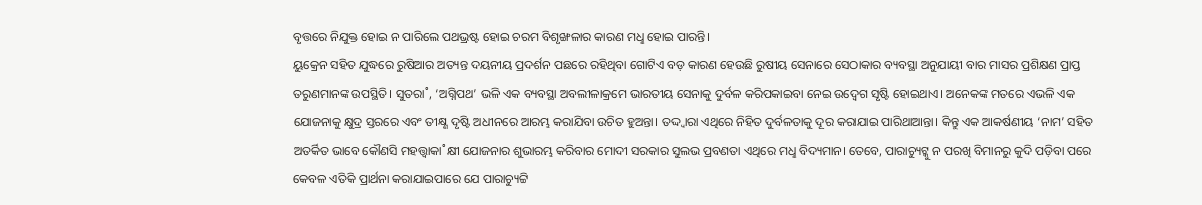ବୃତ୍ତରେ ନିଯୁକ୍ତ ହୋଇ ନ ପାରିଲେ ପଥଭ୍ରଷ୍ଟ ହୋଇ ଚରମ ବିଶୃଙ୍ଖଳାର କାରଣ ମଧୢ ହୋଇ ପାରନ୍ତି।
ୟୁକ୍ରେନ ସହିତ ଯୁଦ୍ଧରେ ରୁଷିଆର ଅତ୍ୟନ୍ତ ଦୟନୀୟ ପ୍ରଦର୍ଶନ ପଛରେ ରହିଥିବା ଗୋଟିଏ ବଡ଼ କାରଣ ହେଉଛି ରୁଷୀୟ ସେନାରେ ସେଠାକାର ବ୍ୟବସ୍ଥା ଅନୁଯାୟୀ ବାର ମାସର ପ୍ରଶିକ୍ଷଣ ପ୍ରାପ୍ତ ତରୁଣମାନଙ୍କ ଉପସ୍ଥିତି। ସୁତରା˚, ‘ଅଗ୍ନିପଥ’ ଭଳି ଏକ ବ୍ୟବସ୍ଥା ଅବଲୀଳାକ୍ରମେ ଭାରତୀୟ ସେନାକୁ ଦୁର୍ବଳ କରିପକାଇବା ନେଇ ଉଦ୍ବେଗ ସୃଷ୍ଟି ହୋଇଥାଏ। ଅନେକଙ୍କ ମତରେ ଏଭଳି ଏକ ଯୋଜନାକୁ କ୍ଷୁଦ୍ର ସ୍ତରରେ ଏବଂ ତୀକ୍ଷ୍ଣ ଦୃଷ୍ଟି ଅଧୀନରେ ଆରମ୍ଭ କରାଯିବା ଉଚିତ ହୁଅନ୍ତା। ତଦ୍ଦ୍ବାରା ଏଥିରେ ନିହିତ ଦୁର୍ବଳତାକୁ ଦୂର କରାଯାଇ ପାରିଥାଆନ୍ତା। କିନ୍ତୁ ଏକ ଆକର୍ଷଣୀୟ ‘ନାମ’ ସହିତ ଅତର୍କିତ ଭାବେ କୌଣସି ମହତ୍ତ୍ବାକା˚କ୍ଷୀ ଯୋଜନାର ଶୁଭାରମ୍ଭ କରିବାର ମୋଦୀ ସରକାର ସୁଲଭ ପ୍ରବଣତା ଏଥିରେ ମଧୢ ବିଦ୍ୟମାନ। ତେବେ, ପାରାଚ୍ୟୁଟ୍କୁ ନ ପରଖି ବିମାନରୁ କୁଦି ପଡ଼ିବା ପରେ କେବଳ ଏତିକି ପ୍ରାର୍ଥନା କରାଯାଇପାରେ ଯେ ପାରାଚ୍ୟୁଟ୍ଟି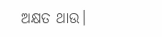ଅକ୍ଷତ ଥାଉ।